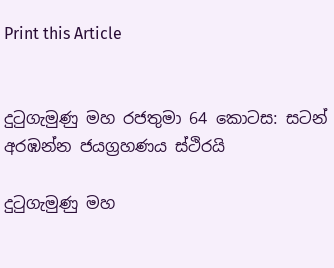Print this Article


දුටුගැමුණු මහ රජතුමා 64 කොටස: සටන් අරඹන්න ජයග්‍රහණය ස්ථිරයි

දුටුගැමුණු මහ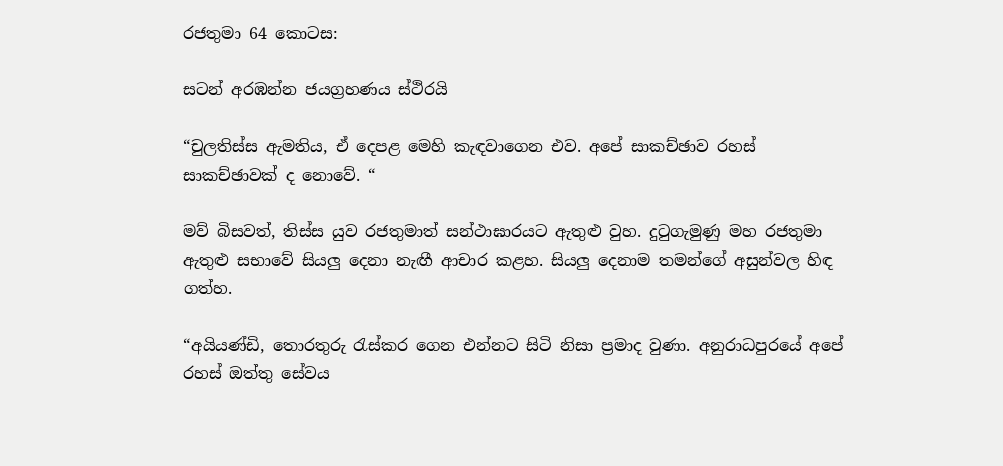රජතුමා 64 කොටස:

සටන් අරඹන්න ජයග්‍රහණය ස්ථිරයි

“චුලතිස්ස ඇමතිය, ඒ දෙපළ මෙහි කැඳවාගෙන එව. අපේ සාකච්ඡාව රහස් සාකච්ඡාවක් ද නොවේ. “

මව් බිසවත්, තිස්ස යුව රජතුමාත් සන්ථාඝාරයට ඇතුළු වුහ. දුටුගැමුණු මහ රජතුමා ඇතුළු සභාවේ සියලු දෙනා නැඟී ආචාර කළහ. සියලු දෙනාම තමන්ගේ අසුන්වල හිඳ ගත්හ.

“අයියණ්ඩි, තොරතුරු රැස්කර ගෙන එන්නට සිටි නිසා ප්‍රමාද වුණා. අනුරාධපුරයේ අපේ රහස් ඔත්තු සේවය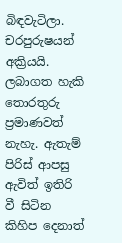බිඳවැටිලා. චරපුරුෂයන් අක්‍රියයි. ලබාගත හැකි තොරතුරු ප්‍රමාණවත් නැහැ. ඇතැම් පිරිස් ආපසු ඇවිත් ඉතිරි වී සිටින කිහිප දෙනාත්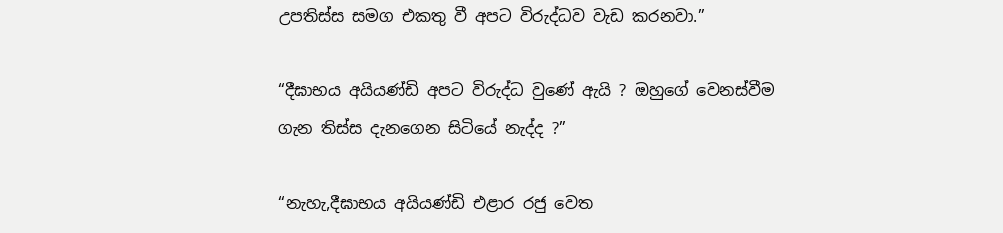උපතිස්ස සමග එකතු වී අපට විරුද්ධව වැඩ කරනවා.”

“දීඝාභය අයියණ්ඩි අපට විරුද්ධ වුණේ ඇයි ? ඔහුගේ වෙනස්වීම ගැන තිස්ස දැනගෙන සිටියේ නැද්ද ?”

“නැහැ,දීඝාභය අයියණ්ඩි එළාර රජු වෙත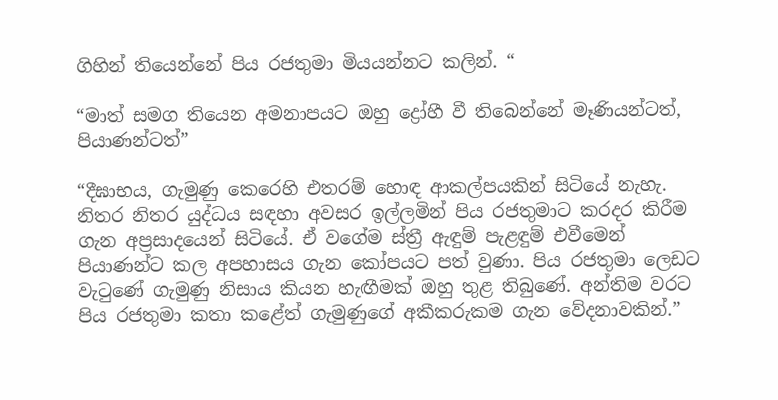ගිහින් තියෙන්නේ පිය රජතුමා මියයන්නට කලින්. “

“මාත් සමග තියෙන අමනාපයට ඔහු ද්‍රෝහී වී තිබෙන්නේ මෑණියන්ටත්, පියාණන්ටත්”

“දීඝාභය, ගැමුණු කෙරෙහි එතරම් හොඳ ආකල්පයකින් සිටියේ නැහැ. නිතර නිතර යුද්ධය සඳහා අවසර ඉල්ලමින් පිය රජතුමාට කරදර කිරීම ගැන අප්‍රසාදයෙන් සිටියේ. ඒ වගේම ස්ත්‍රී ඇඳුම් පැළඳුම් එවීමෙන් පියාණන්ට කල අපහාසය ගැන කෝපයට පත් වුණා. පිය රජතුමා ලෙඩට වැටුණේ ගැමුණු නිසාය කියන හැඟීමක් ඔහු තුළ තිබුණේ. අන්තිම වරට පිය රජතුමා කතා කළේත් ගැමුණුගේ අකීකරුකම ගැන වේදනාවකින්.”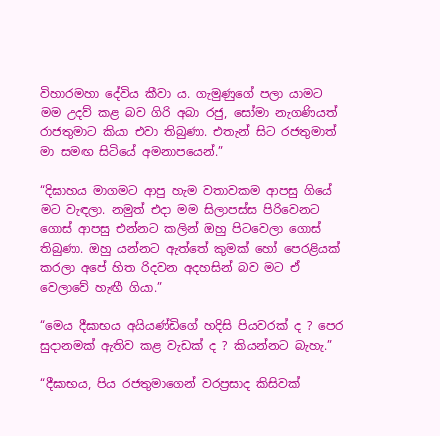විහාරමහා දේවිය කීවා ය. ගැමුණුගේ පලා යාමට මම උදව් කළ බව ගිරි අබා රජු, සෝමා නැගණියත් රාජතුමාට කියා එවා තිබුණා. එතැන් සිට රජතුමාත් මා සමඟ සිටියේ අමනාපයෙන්.”

“දිඝාහය මාගමට ආපු හැම වතාවකම ආපසු ගියේ මට වැඳලා. නමුත් එදා මම සිලාපස්ස පිරිවෙනට ගොස් ආපසු එන්නට කලින් ඔහු පිටවෙලා ගොස් තිබුණා. ඔහු යන්නට ඇත්තේ කුමක් හෝ පෙරළියක් කරලා අපේ හිත රිදවන අදහසින් බව මට ඒ වෙලාවේ හැඟී ගියා.”

“මෙය දීඝාභය අයියණ්ඩිගේ හදිසි පියවරක් ද ? පෙර සුදානමක් ඇතිව කළ වැඩක් ද ? කියන්නට බැහැ.”

“දීඝාභය, පිය රජතුමාගෙන් වරප්‍රසාද කිසිවක්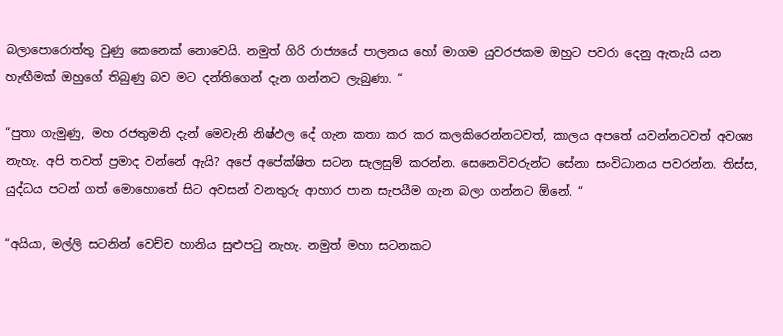බලාපොරොත්තු වුණු කෙනෙක් නොවෙයි. නමුත් ගිරි රාජ්‍යයේ පාලනය හෝ මාගම යුවරජකම ඔහුට පවරා දෙනු ඇතැයි යන හැඟීමක් ඔහුගේ තිබුණු බව මට දන්තිගෙන් දැන ගන්නට ලැබුණා. “

“පුතා ගැමුණු, මහ රජතුමනි දැන් මෙවැනි නිෂ්ඵල දේ ගැන කතා කර කර කලකිරෙන්නටවත්, කාලය අපතේ යවන්නටවත් අවශ්‍ය නැහැ. අපි තවත් ප්‍රමාද වන්නේ ඇයි? අපේ අපේක්ෂිත සටන සැලසුම් කරන්න. සෙනෙවිවරුන්ට සේනා සංවිධානය පවරන්න. තිස්ස, යුද්ධය පටන් ගත් මොහොතේ සිට අවසන් වනතුරු ආහාර පාන සැපයීම ගැන බලා ගන්නට ඕනේ. “

“අයියා, මල්ලි සටනින් වෙච්ච හානිය සුළුපටු නැහැ. නමුත් මහා සටනකට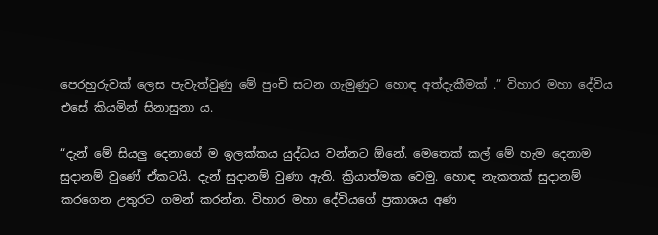පෙරහුරුවක් ලෙස පැවැත්වුණු මේ පුංචි සටන ගැමුණුට හොඳ අත්දැකීමක් .” විහාර මහා දේවිය එසේ කියමින් සිනාසුනා ය.

“දැන් මේ සියලු දෙනාගේ ම ඉලක්කය යුද්ධය වන්නට ඕනේ. මෙතෙක් කල් මේ හැම දෙනාම සුදානම් වුණේ ඒකටයි. දැන් සුදානම් වුණා ඇති. ක්‍රියාත්මක වෙමු. හොඳ නැකතක් සුදානම් කරගෙන උතුරට ගමන් කරන්න. විහාර මහා දේවියගේ ප්‍රකාශය අණ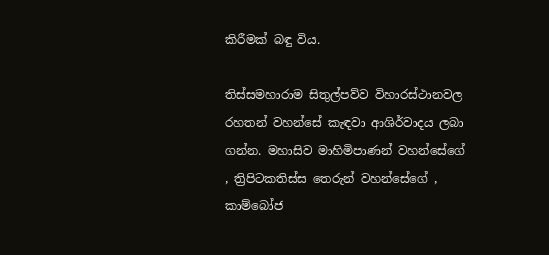කිරීමක් බඳු විය.

තිස්සමහාරාම සිතුල්පව්ව විහාරස්ථානවල රහතන් වහන්සේ කැඳවා ආශිර්වාදය ලබා ගන්න. මහාසිව මාහිමිපාණන් වහන්සේගේ , ත්‍රිපිටකතිස්ස තෙරුන් වහන්සේගේ , කාම්බෝජ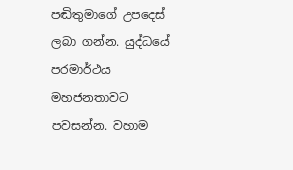පඬිතුමාගේ උපදෙස් ලබා ගන්න. යුද්ධයේ පරමාර්ථය මහජනතාවට පවසන්න. වහාම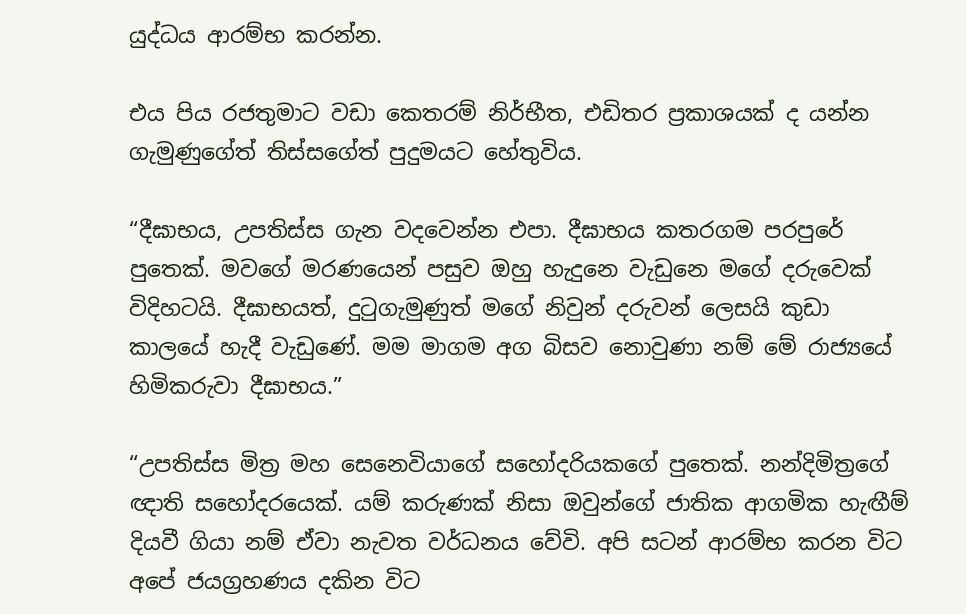යුද්ධය ආරම්භ කරන්න.

එය පිය රජතුමාට වඩා කෙතරම් නිර්භීත, එඩිතර ප්‍රකාශයක් ද යන්න ගැමුණුගේත් තිස්සගේත් පුදුමයට හේතුවිය.

“දීඝාභය, උපතිස්ස ගැන වදවෙන්න එපා. දීඝාභය කතරගම පරපුරේ පුතෙක්. මවගේ මරණයෙන් පසුව ඔහු හැදුනෙ වැඩුනෙ මගේ දරුවෙක් විදිහටයි. දීඝාභයත්, දුටුගැමුණුත් මගේ නිවුන් දරුවන් ලෙසයි කුඩා කාලයේ හැදී වැඩුණේ. මම මාගම අග බිසව නොවුණා නම් මේ රාජ්‍යයේ හිමිකරුවා දීඝාභය.”

“උපතිස්ස මිත්‍ර මහ සෙනෙවියාගේ සහෝදරියකගේ පුතෙක්. නන්දිමිත්‍රගේ ඥාති සහෝදරයෙක්. යම් කරුණක් නිසා ඔවුන්ගේ ජාතික ආගමික හැඟීම් දියවී ගියා නම් ඒවා නැවත වර්ධනය වේවි. අපි සටන් ආරම්භ කරන විට අපේ ජයග්‍රහණය දකින විට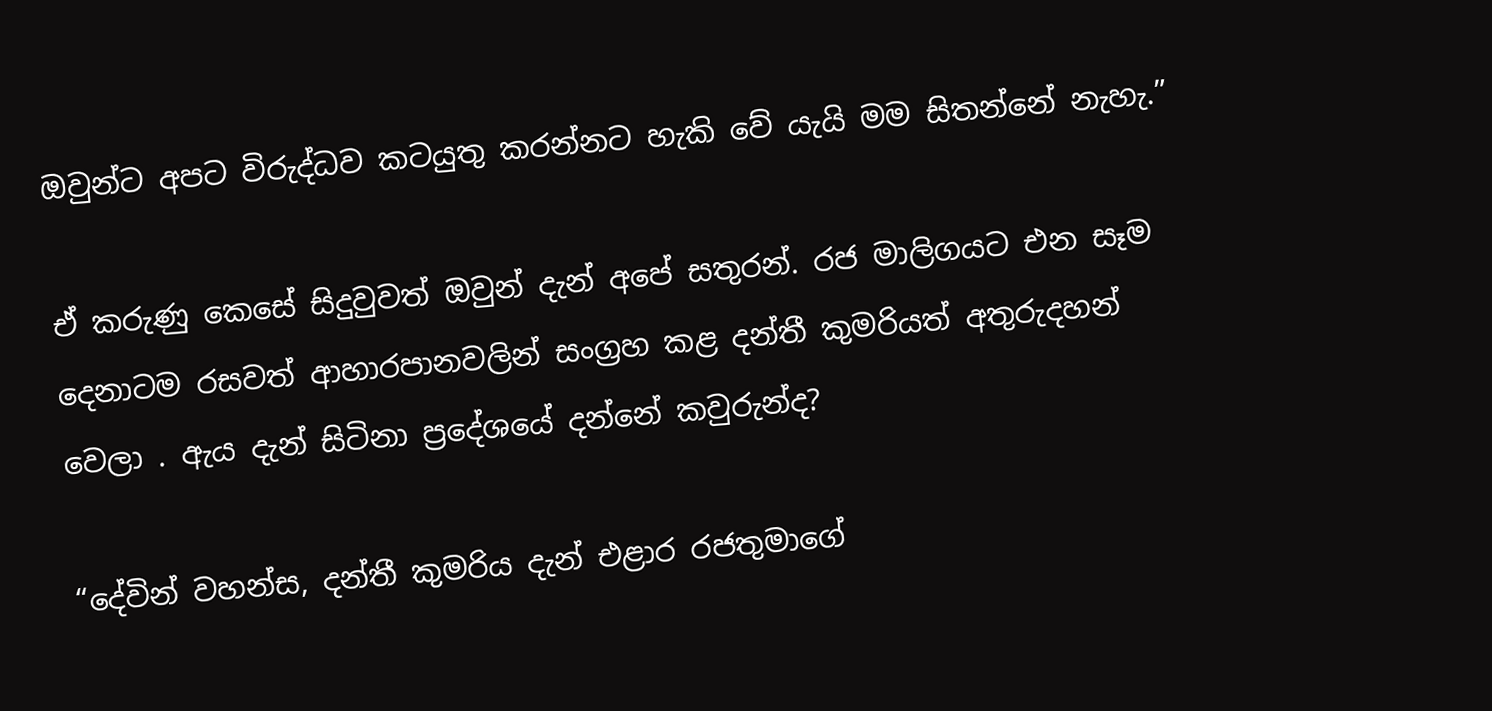ඔවුන්ට අපට විරුද්ධව කටයුතු කරන්නට හැකි වේ යැයි මම සිතන්නේ නැහැ.”

ඒ කරුණු කෙසේ සිදුවුවත් ඔවුන් දැන් අපේ සතුරන්. රජ මාලිගයට එන සෑම දෙනාටම රසවත් ආහාරපානවලින් සංග්‍රහ කළ දන්තී කුමරියත් අතුරුදහන් වෙලා . ඇය දැන් සිටිනා ප්‍රදේශයේ දන්නේ කවුරුන්ද?

“දේවින් වහන්ස, දන්තී කුමරිය දැන් එළාර රජතුමාගේ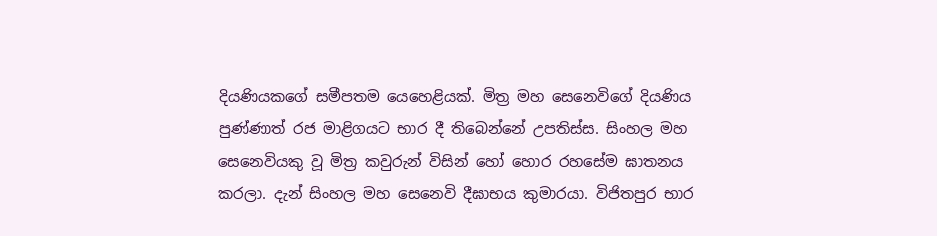දියණියකගේ සමීපතම යෙහෙළියක්. මිත්‍ර මහ සෙනෙවිගේ දියණිය පුණ්ණාත් රජ මාළිගයට භාර දී තිබෙන්නේ උපතිස්ස. සිංහල මහ සෙනෙවියකු වූ මිත්‍ර කවුරුන් විසින් හෝ හොර රහසේම ඝාතනය කරලා. දැන් සිංහල මහ සෙනෙවි දීඝාභය කුමාරයා. විජිතපුර භාර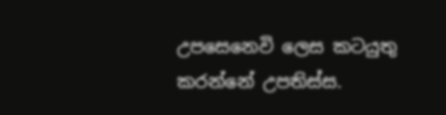උපසෙනෙවි ලෙස කටයුතු කරන්නේ උපතිස්ස.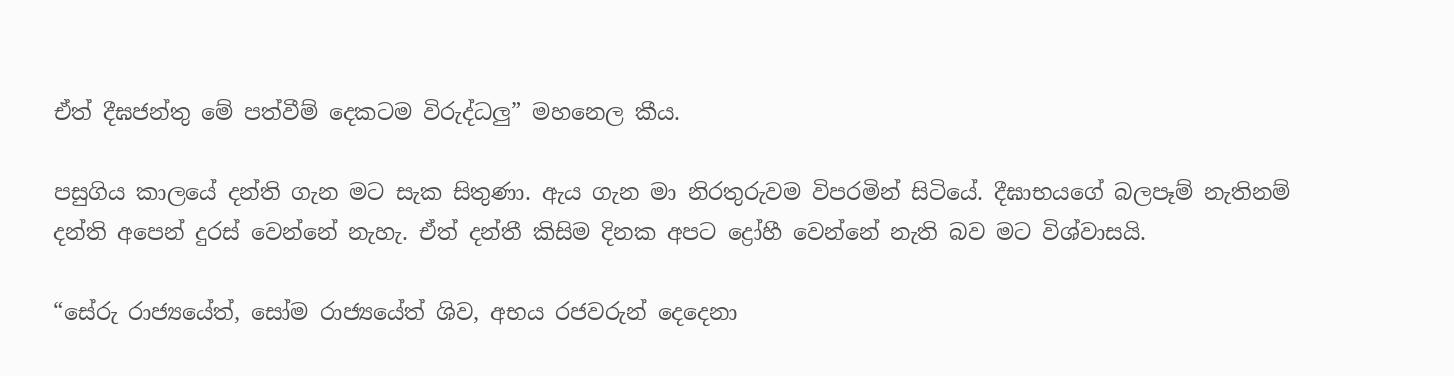ඒත් දීඝජන්තු මේ පත්වීම් දෙකටම විරුද්ධලු” මහනෙල කීය.

පසුගිය කාලයේ දන්ති ගැන මට සැක සිතුණා. ඇය ගැන මා නිරතුරුවම විපරමින් සිටියේ. දීඝාභයගේ බලපෑම් නැතිනම් දන්ති අපෙන් දුරස් වෙන්නේ නැහැ. ඒත් දන්තී කිසිම දිනක අපට ද්‍රෝහී වෙන්නේ නැති බව මට විශ්වාසයි.

“සේරු රාජ්‍යයේත්, සෝම රාජ්‍යයේත් ශිව, අභය රජවරුන් දෙදෙනා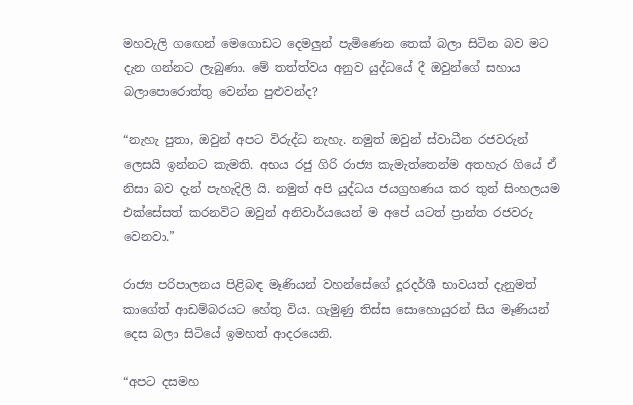මහවැලි ගඟෙන් මෙගොඩට දෙමලුන් පැමිණෙන තෙක් බලා සිටින බව මට දැන ගන්නට ලැබුණා. මේ තත්ත්වය අනුව යුද්ධයේ දී ඔවුන්ගේ සහාය බලාපොරොත්තු වෙන්න පුළුවන්ද?

“නැහැ පුතා, ඔවුන් අපට විරුද්ධ නැහැ. නමුත් ඔවුන් ස්වාධීන රජවරුන් ලෙසයි ඉන්නට කැමති. අභය රජු ගිරි රාජ්‍ය කැමැත්තෙන්ම අතහැර ගියේ ඒ නිසා බව දැන් පැහැදිලි යි. නමුත් අපි යුද්ධය ජයග්‍රහණය කර තුන් සිංහලයම එක්සේසත් කරනවිට ඔවුන් අනිවාර්යයෙන් ම අපේ යටත් ප්‍රාන්ත රජවරු වෙනවා.”

රාජ්‍ය පරිපාලනය පිළිබඳ මෑණියන් වහන්සේගේ දූරදර්ශී භාවයත් දැනුමත් කාගේත් ආඩම්බරයට හේතු විය. ගැමුණු තිස්ස සොහොයුරන් සිය මෑණියන් දෙස බලා සිටියේ ඉමහත් ආදරයෙනි.

“අපට දසමහ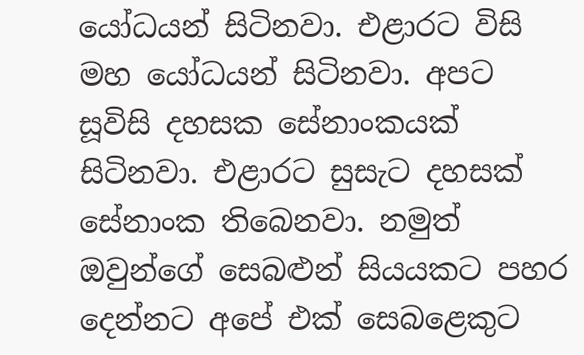යෝධයන් සිටිනවා. එළාරට විසි මහ යෝධයන් සිටිනවා. අපට සූවිසි දහසක සේනාංකයක් සිටිනවා. එළාරට සුසැට දහසක් සේනාංක තිබෙනවා. නමුත් ඔවුන්ගේ සෙබළුන් සියයකට පහර දෙන්නට අපේ එක් සෙබළෙකුට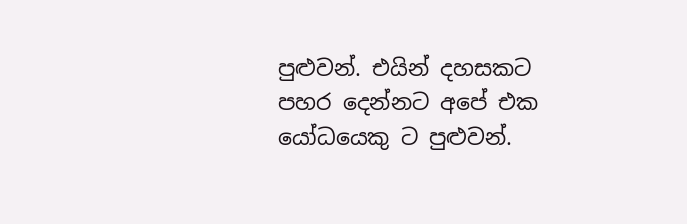පුළුවන්. එයින් දහසකට පහර දෙන්නට අපේ එක යෝධයෙකු ට පුළුවන්.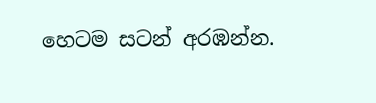හෙටම සටන් අරඹන්න.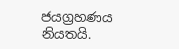ජයග්‍රහණය නියතයි.